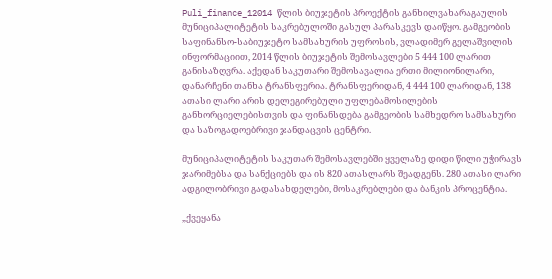Puli_finance_12014 წლის ბიუჯეტის პროექტის განხილვახარაგაულის მუნიციპალიტეტის საკრებულოში გასულ პარასკევს დაიწყო. გამგეობის საფინანსო-საბიუჯეტო სამსახურის უფროსის, ვლადიმერ გელაშვილის ინფორმაციით, 2014 წლის ბიუჯეტის შემოსავლები 5 444 100 ლარით განისაზღვრა. აქედან საკუთარი შემოსავალია ერთი მილიონილარი, დანარჩენი თანხა ტრანსფერია. ტრანსფერიდან, 4 444 100 ლარიდან, 138 ათასი ლარი არის დელეგირებული უფლებამოსილების განხორციელებისთვის და ფინანსდება გამგეობის სამხედრო სამსახური და საზოგადოებრივი ჯანდაცვის ცენტრი.

მუნიციპალიტეტის საკუთარ შემოსავლებში ყველაზე დიდი წილი უჭირავს ჯარიმებსა და სანქციებს და ის 820 ათასლარს შეადგენს. 280 ათასი ლარი ადგილობრივი გადასახდელები, მოსაკრებლები და ბანკის პროცენტია.

„ქვეყანა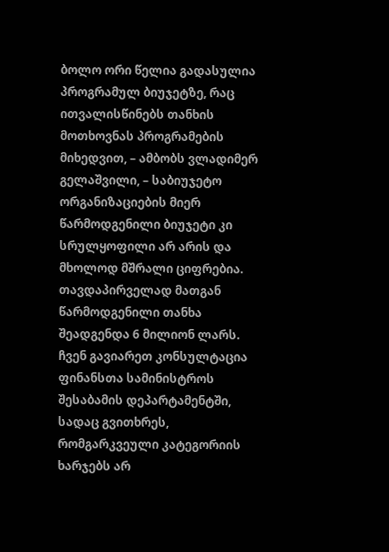ბოლო ორი წელია გადასულია პროგრამულ ბიუჯეტზე, რაც ითვალისწინებს თანხის მოთხოვნას პროგრამების მიხედვით, – ამბობს ვლადიმერ გელაშვილი, – საბიუჯეტო ორგანიზაციების მიერ წარმოდგენილი ბიუჯეტი კი სრულყოფილი არ არის და მხოლოდ მშრალი ციფრებია. თავდაპირველად მათგან წარმოდგენილი თანხა შეადგენდა 6 მილიონ ლარს. ჩვენ გავიარეთ კონსულტაცია ფინანსთა სამინისტროს შესაბამის დეპარტამენტში, სადაც გვითხრეს, რომგარკვეული კატეგორიის ხარჯებს არ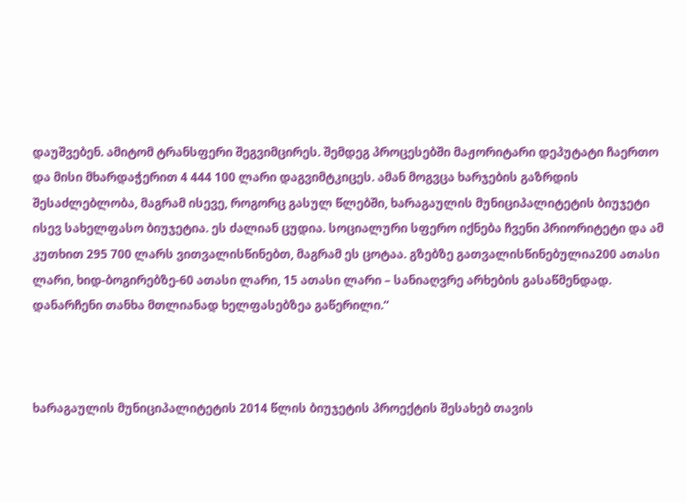დაუშვებენ. ამიტომ ტრანსფერი შეგვიმცირეს. შემდეგ პროცესებში მაჟორიტარი დეპუტატი ჩაერთო და მისი მხარდაჭერით 4 444 100 ლარი დაგვიმტკიცეს. ამან მოგვცა ხარჯების გაზრდის შესაძლებლობა, მაგრამ ისევე, როგორც გასულ წლებში, ხარაგაულის მუნიციპალიტეტის ბიუჯეტი ისევ სახელფასო ბიუჯეტია. ეს ძალიან ცუდია. სოციალური სფერო იქნება ჩვენი პრიორიტეტი და ამ კუთხით 295 700 ლარს ვითვალისწინებთ, მაგრამ ეს ცოტაა. გზებზე გათვალისწინებულია200 ათასი ლარი, ხიდ-ბოგირებზე-60 ათასი ლარი, 15 ათასი ლარი – სანიაღვრე არხების გასაწმენდად. დანარჩენი თანხა მთლიანად ხელფასებზეა გაწერილი.“



ხარაგაულის მუნიციპალიტეტის 2014 წლის ბიუჯეტის პროექტის შესახებ თავის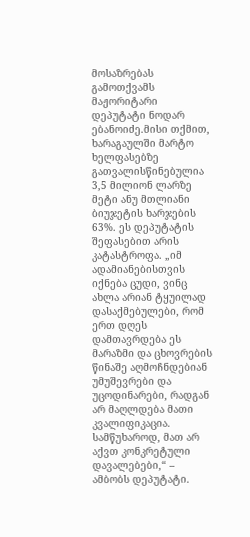მოსაზრებას გამოთქვამს მაჟორიტარი დეპუტატი ნოდარ ებანოიძე.მისი თქმით, ხარაგაულში მარტო ხელფასებზე გათვალისწინებულია 3,5 მილიონ ლარზე მეტი ანუ მთლიანი ბიუჯეტის ხარჯების 63%. ეს დეპუტატის შეფასებით არის კატასტროფა. „იმ ადამიანებისთვის იქნება ცუდი, ვინც ახლა არიან ტყუილად დასაქმებულები, რომ ერთ დღეს დამთავრდება ეს მარაზმი და ცხოვრების წინაშე აღმოჩნდებიან უმუშევრები და უცოდინარები, რადგან არ მაღლდება მათი კვალიფიკაცია. სამწუხაროდ, მათ არ აქვთ კონკრეტული დავალებები,“ – ამბობს დეპუტატი.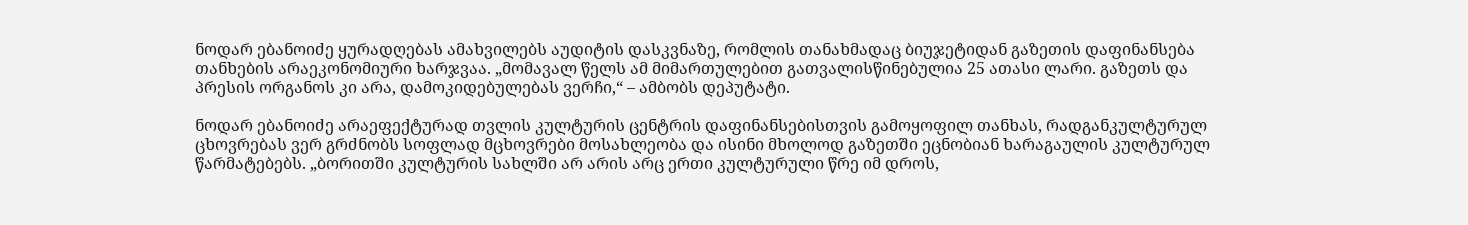ნოდარ ებანოიძე ყურადღებას ამახვილებს აუდიტის დასკვნაზე, რომლის თანახმადაც ბიუჯეტიდან გაზეთის დაფინანსება თანხების არაეკონომიური ხარჯვაა. „მომავალ წელს ამ მიმართულებით გათვალისწინებულია 25 ათასი ლარი. გაზეთს და პრესის ორგანოს კი არა, დამოკიდებულებას ვერჩი,“ – ამბობს დეპუტატი.

ნოდარ ებანოიძე არაეფექტურად თვლის კულტურის ცენტრის დაფინანსებისთვის გამოყოფილ თანხას, რადგანკულტურულ ცხოვრებას ვერ გრძნობს სოფლად მცხოვრები მოსახლეობა და ისინი მხოლოდ გაზეთში ეცნობიან ხარაგაულის კულტურულ წარმატებებს. „ბორითში კულტურის სახლში არ არის არც ერთი კულტურული წრე იმ დროს,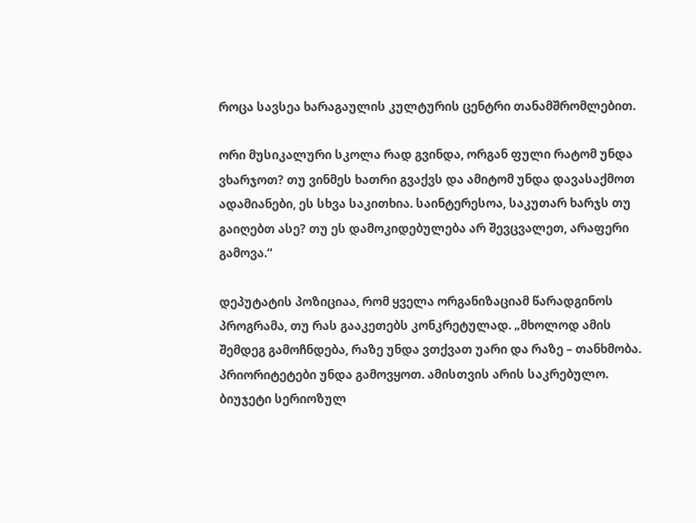როცა სავსეა ხარაგაულის კულტურის ცენტრი თანამშრომლებით.

ორი მუსიკალური სკოლა რად გვინდა, ორგან ფული რატომ უნდა ვხარჯოთ? თუ ვინმეს ხათრი გვაქვს და ამიტომ უნდა დავასაქმოთ ადამიანები, ეს სხვა საკითხია. საინტერესოა, საკუთარ ხარჯს თუ გაიღებთ ასე? თუ ეს დამოკიდებულება არ შევცვალეთ, არაფერი გამოვა.“

დეპუტატის პოზიციაა, რომ ყველა ორგანიზაციამ წარადგინოს პროგრამა, თუ რას გააკეთებს კონკრეტულად. „მხოლოდ ამის შემდეგ გამოჩნდება, რაზე უნდა ვთქვათ უარი და რაზე – თანხმობა. პრიორიტეტები უნდა გამოვყოთ. ამისთვის არის საკრებულო. ბიუჯეტი სერიოზულ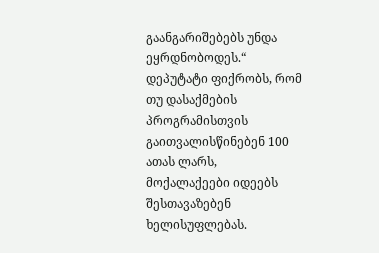გაანგარიშებებს უნდა ეყრდნობოდეს.“ დეპუტატი ფიქრობს, რომ თუ დასაქმების პროგრამისთვის გაითვალისწინებენ 100 ათას ლარს, მოქალაქეები იდეებს შესთავაზებენ ხელისუფლებას.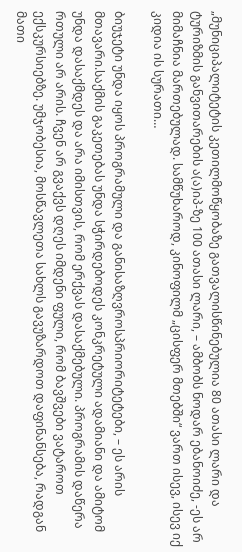„მუნიციპალიტეტის კეთილმოწყობაზე გათვალისწინებულია 80 ათასი ლარი და ტურიზმის განვითარების ა(ა)იპ-ზე 100 ათასი ლარი, – ამბობს ნოდარ ებანოიძე, -ეს არ მიმაჩნია მართებულად. სამწუხაროდ, კინოფილმ „ცისფერ მთებში“ ვართ ისევ, ისევ იქ კიდია ის სურათი…

ბიუჯეტი უნდა იყოს პროგრამული და განისაზღვროსპრიორიტეტები, – ეს არის მთავარი.საქმის გაკეთებას უნდა სჭირდებოდეს კონკრეტული ადამიანი და ამიტომ უნდა დასაქმდეს და არა იმისთვის, რომ ერქვას დასაქმებული. პროგრამის დაწერა რთული არ არის. ჩვენ არ გვაქვს დღეს იმდენი ფული, რომ ბავშვები ვატაროთ ექსკურსიებზე. უმჯობესია, მოსწავლეთა სახლს გავუზარდოთ დაფინანსება, რადგან მათი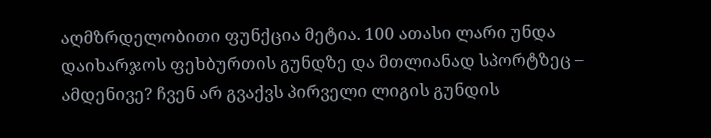აღმზრდელობითი ფუნქცია მეტია. 100 ათასი ლარი უნდა დაიხარჯოს ფეხბურთის გუნდზე და მთლიანად სპორტზეც – ამდენივე? ჩვენ არ გვაქვს პირველი ლიგის გუნდის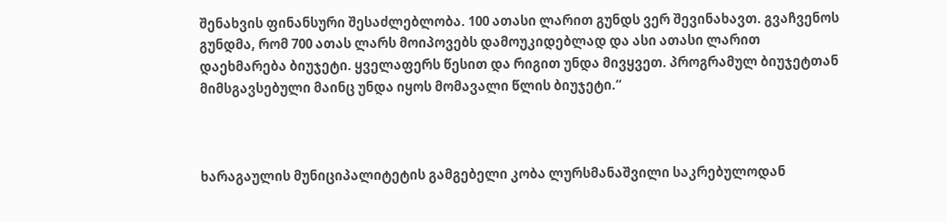შენახვის ფინანსური შესაძლებლობა. 100 ათასი ლარით გუნდს ვერ შევინახავთ. გვაჩვენოს გუნდმა, რომ 700 ათას ლარს მოიპოვებს დამოუკიდებლად და ასი ათასი ლარით დაეხმარება ბიუჯეტი. ყველაფერს წესით და რიგით უნდა მივყვეთ. პროგრამულ ბიუჯეტთან მიმსგავსებული მაინც უნდა იყოს მომავალი წლის ბიუჯეტი.“



ხარაგაულის მუნიციპალიტეტის გამგებელი კობა ლურსმანაშვილი საკრებულოდან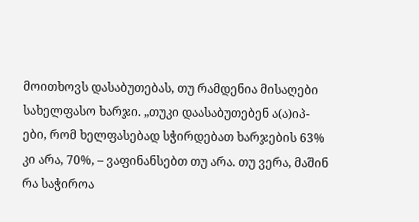მოითხოვს დასაბუთებას, თუ რამდენია მისაღები სახელფასო ხარჯი. „თუკი დაასაბუთებენ ა(ა)იპ-ები, რომ ხელფასებად სჭირდებათ ხარჯების 63%  კი არა, 70%, – ვაფინანსებთ თუ არა. თუ ვერა, მაშინ რა საჭიროა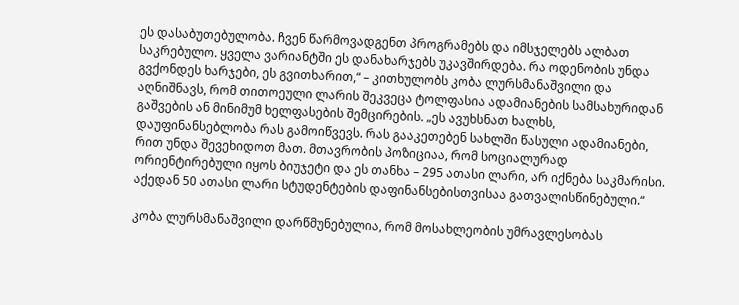ეს დასაბუთებულობა. ჩვენ წარმოვადგენთ პროგრამებს და იმსჯელებს ალბათ საკრებულო. ყველა ვარიანტში ეს დანახარჯებს უკავშირდება. რა ოდენობის უნდა გვქონდეს ხარჯები, ეს გვითხარით,“ – კითხულობს კობა ლურსმანაშვილი და აღნიშნავს, რომ თითოეული ლარის შეკვეცა ტოლფასია ადამიანების სამსახურიდან გაშვების ან მინიმუმ ხელფასების შემცირების. „ეს ავუხსნათ ხალხს, დაუფინანსებლობა რას გამოიწვევს. რას გააკეთებენ სახლში წასული ადამიანები, რით უნდა შევეხიდოთ მათ. მთავრობის პოზიციაა, რომ სოციალურად ორიენტირებული იყოს ბიუჯეტი და ეს თანხა – 295 ათასი ლარი, არ იქნება საკმარისი. აქედან 50 ათასი ლარი სტუდენტების დაფინანსებისთვისაა გათვალისწინებული.“

კობა ლურსმანაშვილი დარწმუნებულია, რომ მოსახლეობის უმრავლესობას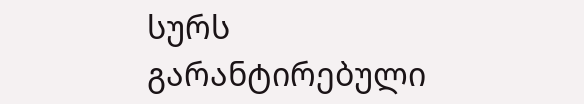სურს გარანტირებული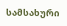სამსახური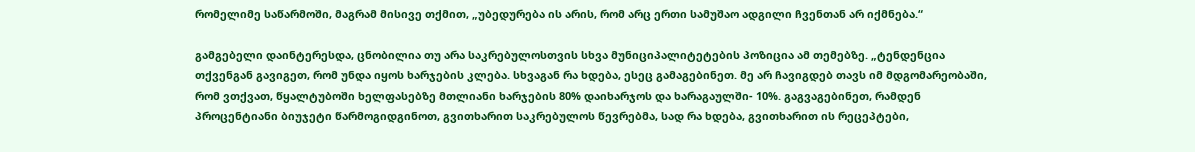რომელიმე საწარმოში, მაგრამ მისივე თქმით, „უბედურება ის არის, რომ არც ერთი სამუშაო ადგილი ჩვენთან არ იქმნება.“

გამგებელი დაინტერესდა, ცნობილია თუ არა საკრებულოსთვის სხვა მუნიციპალიტეტების პოზიცია ამ თემებზე. „ტენდენცია თქვენგან გავიგეთ, რომ უნდა იყოს ხარჯების კლება. სხვაგან რა ხდება, ესეც გამაგებინეთ. მე არ ჩავიგდებ თავს იმ მდგომარეობაში, რომ ვთქვათ, წყალტუბოში ხელფასებზე მთლიანი ხარჯების 80% დაიხარჯოს და ხარაგაულში- 10%. გაგვაგებინეთ, რამდენ პროცენტიანი ბიუჯეტი წარმოგიდგინოთ, გვითხარით საკრებულოს წევრებმა, სად რა ხდება, გვითხარით ის რეცეპტები,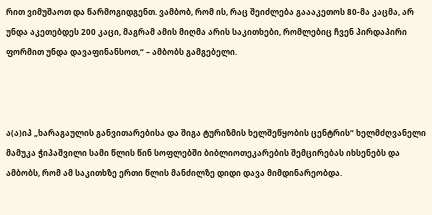რით ვიმუშაოთ და წარმოგიდგენთ. ვამბობ, რომ ის, რაც შეიძლება გაააკეთოს 80-მა კაცმა, არ უნდა აკეთებდეს 200 კაცი, მაგრამ ამის მიღმა არის საკითხები, რომლებიც ჩვენ პირდაპირი ფორმით უნდა დავაფინანსოთ,“ – ამბობს გამგებელი.



ა(ა)იპ „ხარაგაულის განვითარებისა და შიგა ტურიზმის ხელშეწყობის ცენტრის“ ხელმძღვანელი მამუკა ჭიპაშვილი სამი წლის წინ სოფლებში ბიბლიოთეკარების შემცირებას იხსენებს და ამბობს, რომ ამ საკითხზე ერთი წლის მანძილზე დიდი დავა მიმდინარეობდა.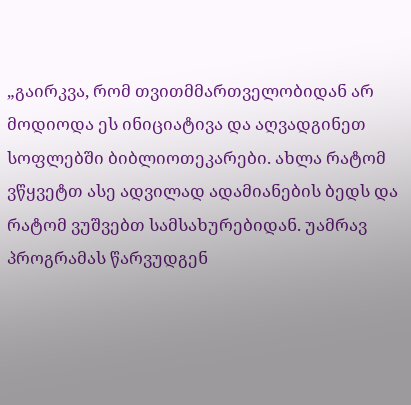„გაირკვა, რომ თვითმმართველობიდან არ მოდიოდა ეს ინიციატივა და აღვადგინეთ სოფლებში ბიბლიოთეკარები. ახლა რატომ ვწყვეტთ ასე ადვილად ადამიანების ბედს და რატომ ვუშვებთ სამსახურებიდან. უამრავ პროგრამას წარვუდგენ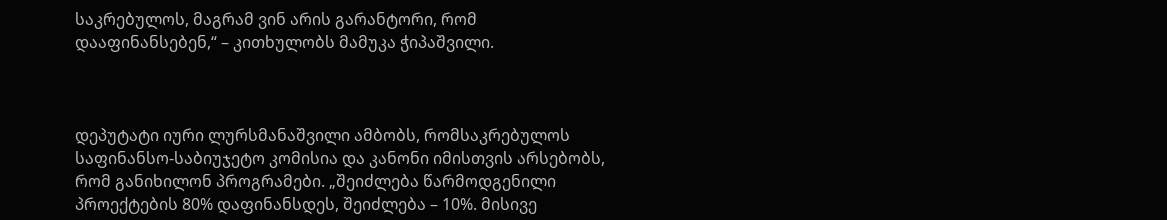საკრებულოს, მაგრამ ვინ არის გარანტორი, რომ დააფინანსებენ,“ – კითხულობს მამუკა ჭიპაშვილი.



დეპუტატი იური ლურსმანაშვილი ამბობს, რომსაკრებულოს საფინანსო-საბიუჯეტო კომისია და კანონი იმისთვის არსებობს, რომ განიხილონ პროგრამები. „შეიძლება წარმოდგენილი პროექტების 80% დაფინანსდეს, შეიძლება – 10%. მისივე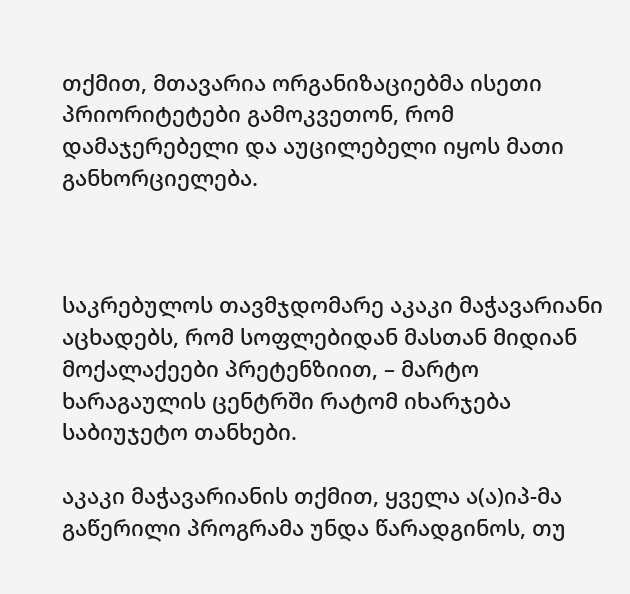თქმით, მთავარია ორგანიზაციებმა ისეთი პრიორიტეტები გამოკვეთონ, რომ დამაჯერებელი და აუცილებელი იყოს მათი განხორციელება.



საკრებულოს თავმჯდომარე აკაკი მაჭავარიანი აცხადებს, რომ სოფლებიდან მასთან მიდიან მოქალაქეები პრეტენზიით, – მარტო ხარაგაულის ცენტრში რატომ იხარჯება საბიუჯეტო თანხები.

აკაკი მაჭავარიანის თქმით, ყველა ა(ა)იპ-მა გაწერილი პროგრამა უნდა წარადგინოს, თუ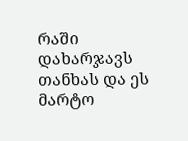რაში დახარჯავს თანხას და ეს მარტო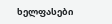ხელფასები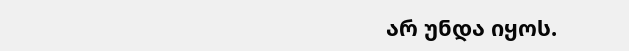არ უნდა იყოს.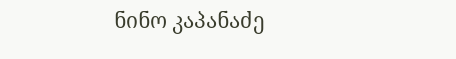ნინო კაპანაძე